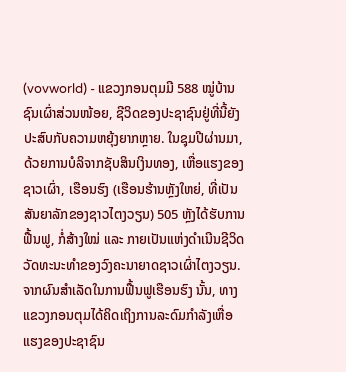(vovworld) - ແຂວງກອນຕຸມມີ 588 ໝູ່ບ້ານຊົນເຜົ່າສ່ວນໜ້ອຍ, ຊີວິດຂອງປະຊາຊົນຢູ່ທີ່ນີ້ຍັງປະສົບກັບຄວາມຫຍຸ້ງຍາກຫຼາຍ. ໃນຊຸມປີຜ່ານມາ, ດ້ວຍການບໍລິຈາກຊັບສິນເງິນທອງ, ເຫື່ອແຮງຂອງຊາວເຜົ່າ, ເຮືອນຮົງ (ເຮືອນຮ້ານຫຼັງໃຫຍ່, ທີ່ເປັນສັນຍາລັກຂອງຊາວໄຕງວຽນ) 505 ຫຼັງໄດ້ຮັບການຟື້ນຟູ, ກໍ່ສ້າງໃໝ່ ແລະ ກາຍເປັນແຫ່ງດຳເນີນຊີວິດວັດທະນະທຳຂອງວົງຄະນາຍາດຊາວເຜົ່າໄຕງວຽນ. ຈາກຜົນສຳເລັດໃນການຟື້ນຟູເຮືອນຮົງ ນັ້ນ, ທາງແຂວງກອນຕຸມໄດ້ຄິດເຖິງການລະດົມກຳລັງເຫື່ອແຮງຂອງປະຊາຊົນ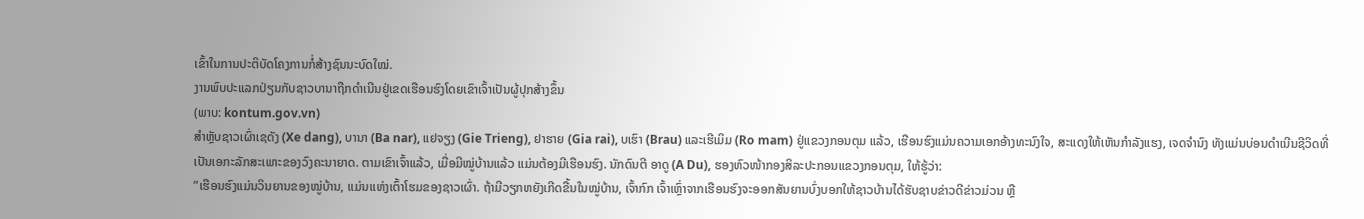ເຂົ້າໃນການປະຕິບັດໂຄງການກໍ່ສ້າງຊົນນະບົດໃໝ່.
ງານພົບປະແລກປ່ຽນກັບຊາວບານາຖືກດຳເນີນຢູ່ເຂດເຮືອນຮົງໂດຍເຂົາເຈົ້າເປັນຜູ້ປຸກສ້າງຂຶ້ນ
(ພາບ: kontum.gov.vn)
ສຳຫຼັບຊາວເຜົ່າເຊດັງ (Xe dang), ບານາ (Ba nar), ແຢຈຽງ (Gie Trieng), ຢາຮາຍ (Gia rai), ບເຮົາ (Brau) ແລະເຮີເມິມ (Ro mam) ຢູ່ແຂວງກອນຕຸມ ແລ້ວ, ເຮືອນຮົງແມ່ນຄວາມເອກອ້າງທະນົງໃຈ, ສະແດງໃຫ້ເຫັນກຳລັງແຮງ, ເຈດຈຳນົງ ທັງແມ່ນບ່ອນດຳເນີນຊີວິດທີ່ເປັນເອກະລັກສະເພາະຂອງວົງຄະນາຍາດ. ຕາມເຂົາເຈົ້າແລ້ວ, ເມື່ອມີໝູ່ບ້ານແລ້ວ ແມ່ນຕ້ອງມີເຮືອນຮົງ. ນັກດົນຕີ ອາດູ (A Du), ຮອງຫົວໜ້າກອງສິລະປະກອນແຂວງກອນຕຸມ, ໃຫ້ຮູ້ວ່າ:
”ເຮືອນຮົງແມ່ນວິນຍານຂອງໝູ່ບ້ານ, ແມ່ນເເຫ່ງເຕົ້າໂຮມຂອງຊາວເຜົ່າ. ຖ້າມີວຽກຫຍັງເກີດຂື້ນໃນໝູ່ບ້ານ, ເຈົ້າກົກ ເຈົ້າເຫຼົ່າຈາກເຮືອນຮົງຈະອອກສັນຍານບົ່ງບອກໃຫ້ຊາວບ້ານໄດ້ຮັບຊາບຂ່າວດີຂ່າວມ່ວນ ຫຼື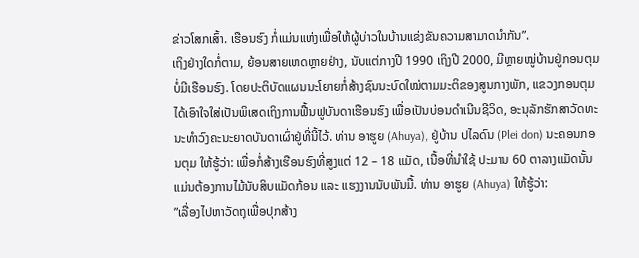ຂ່າວໂສກເສົ້າ. ເຮືອນຮົງ ກໍ່ແມ່ນແຫ່ງເພື່ອໃຫ້ຜູ້ບ່າວໃນບ້ານແຂ່ງຂັນຄວາມສາມາດນຳກັນ”.
ເຖິງຢ່າງໃດກໍ່ຕາມ, ຍ້ອນສາຍເຫດຫຼາຍຢ່າງ, ນັບແຕ່ກາງປີ 1990 ເຖິງປີ 2000, ມີຫຼາຍໝູ່ບ້ານຢູ່ກອນຕຸມ ບໍ່ມີເຮືອນຮົງ. ໂດຍປະຕິບັດແຜນນະໂຍາຍກໍ່ສ້າງຊົນນະບົດໃໝ່ຕາມມະຕິຂອງສູນກາງພັກ, ແຂວງກອນຕຸມ ໄດ້ເອົາໃຈໃສ່ເປັນພິເສດເຖິງການຟື້ນຟູບັນດາເຮືອນຮົງ ເພື່ອເປັນບ່ອນດຳເນີນຊີວິດ, ອະນຸລັກຮັກສາວັດທະນະທຳວົງຄະນະຍາດບັນດາເຜົ່າຢູ່ທີ່ນີ້ໄວ້. ທ່ານ ອາຮູຍ (Ahuya), ຢູ່ບ້ານ ປໄລດົນ (Plei don) ນະຄອນກອນຕຸມ ໃຫ້ຮູ້ວ່າ: ເພື່ອກໍ່ສ້າງເຮືອນຮົງທີ່ສູງແຕ່ 12 – 18 ແມັດ, ເນື້ອທີ່ນຳໃຊ້ ປະມານ 60 ຕາລາງແມັດນັ້ນ ແມ່ນຕ້ອງການໄມ້ນັບສິບແມັດກ້ອນ ແລະ ແຮງງານນັບພັນມື້. ທ່ານ ອາຮູຍ (Ahuya) ໃຫ້ຮູ້ວ່າ:
”ເລື່ອງໄປຫາວັດຖຸເພື່ອປຸກສ້າງ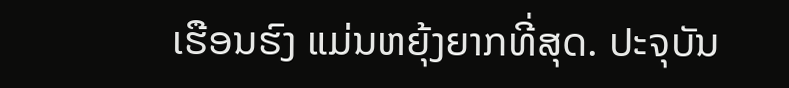ເຮືອນຮົງ ແມ່ນຫຍຸ້ງຍາກທີ່ສຸດ. ປະຈຸບັນ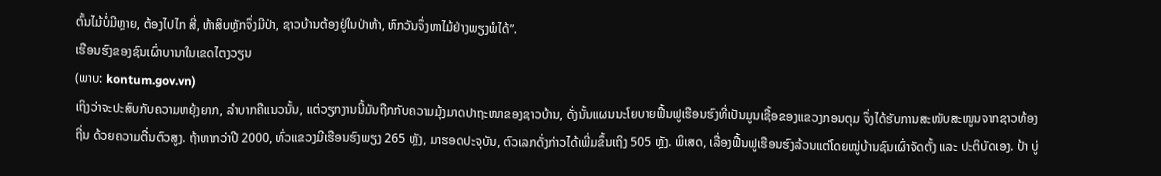ຕົ້ນໄມ້ບໍ່ມີຫຼາຍ, ຕ້ອງໄປໄກ ສີ່, ຫ້າສິບຫຼັກຈຶ່ງມີປ່າ, ຊາວບ້ານຕ້ອງຢູ່ໃນປ່າຫ້າ, ຫົກວັນຈຶ່ງຫາໄມ້ຢ່າງພຽງພໍໄດ້”.
ເຮືອນຮົງຂອງຊົນເຜົ່າບານາໃນເຂດໄຕງວຽນ
(ພາບ: kontum.gov.vn)
ເຖິງວ່າຈະປະສົບກັບຄວາມຫຍຸ້ງຍາກ, ລຳບາກຄືແນວນັ້ນ, ແຕ່ວຽກງານນີ້ມັນຖືກກັບຄວາມມຸ້ງມາດປາຖະໜາຂອງຊາວບ້ານ, ດັ່ງນັ້ນແຜນນະໂຍບາຍຟື້ນຟູເຮືອນຮົງທີ່ເປັນມູນເຊື້ອຂອງແຂວງກອນຕຸມ ຈຶ່ງໄດ້ຮັບການສະໜັບສະໜູນຈາກຊາວທ້ອງຖີ່ນ ດ້ວຍຄວາມຕື່ນຕົວສູງ. ຖ້າຫາກວ່າປີ 2000, ທົ່ວແຂວງມີເຮືອນຮົງພຽງ 265 ຫຼັງ, ມາຮອດປະຈຸບັນ, ຕົວເລກດັ່ງກ່າວໄດ້ເພີ່ມຂຶ້ນເຖິງ 505 ຫຼັງ. ພິເສດ, ເລື່ອງຟື້ນຟູເຮືອນຮົງລ້ວນແຕ່ໂດຍໝູ່ບ້ານຊົນເຜົ່າຈັດຕັ້ງ ແລະ ປະຕິບັດເອງ. ປ້າ ບູ່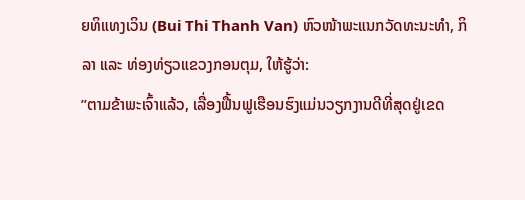ຍທິແທງເວິນ (Bui Thi Thanh Van) ຫົວໜ້າພະແນກວັດທະນະທຳ, ກິລາ ແລະ ທ່ອງທ່ຽວແຂວງກອນຕຸມ, ໃຫ້ຮູ້ວ່າ:
”ຕາມຂ້າພະເຈົ້າແລ້ວ, ເລື່ອງຟື້ນຟູເຮືອນຮົງແມ່ນວຽກງານດີທີ່ສຸດຢູ່ເຂດ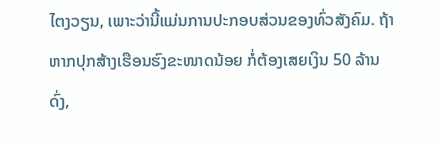ໄຕງວຽນ, ເພາະວ່ານີ້ແມ່ນການປະກອບສ່ວນຂອງທົ່ວສັງຄົມ. ຖ້າຫາກປຸກສ້າງເຮືອນຮົງຂະໜາດນ້ອຍ ກໍ່ຕ້ອງເສຍເງິນ 50 ລ້ານດົ່ງ,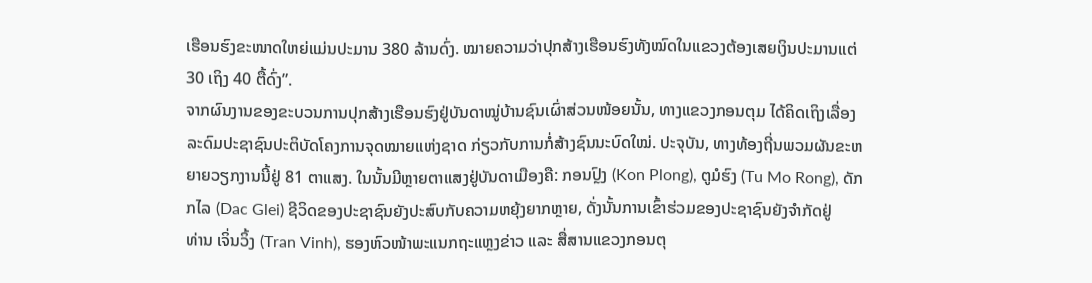ເຮືອນຮົງຂະໜາດໃຫຍ່ແມ່ນປະມານ 380 ລ້ານດົ່ງ. ໝາຍຄວາມວ່າປຸກສ້າງເຮືອນຮົງທັງໝົດໃນແຂວງຕ້ອງເສຍເງິນປະມານແຕ່ 30 ເຖິງ 40 ຕື້ດົ່ງ”.
ຈາກຜົນງານຂອງຂະບວນການປຸກສ້າງເຮືອນຮົງຢູ່ບັນດາໝູ່ບ້ານຊົນເຜົ່າສ່ວນໜ້ອຍນັ້ນ, ທາງແຂວງກອນຕຸມ ໄດ້ຄິດເຖິງເລື່ອງລະດົມປະຊາຊົນປະຕິບັດໂຄງການຈຸດໝາຍແຫ່ງຊາດ ກ່ຽວກັບການກໍ່ສ້າງຊົນນະບົດໃໝ່. ປະຈຸບັນ, ທາງທ້ອງຖີ່ນພວມຜັນຂະຫຍາຍວຽກງານນີ້ຢູ່ 81 ຕາແສງ. ໃນນັ້ນມີຫຼາຍຕາແສງຢູ່ບັນດາເມືອງຄື: ກອນປຼົງ (Kon Plong), ຕູມໍຮົງ (Tu Mo Rong), ດັກກໄລ (Dac Glei) ຊີວິດຂອງປະຊາຊົນຍັງປະສົບກັບຄວາມຫຍຸ້ງຍາກຫຼາຍ, ດັ່ງນັ້ນການເຂົ້າຮ່ວມຂອງປະຊາຊົນຍັງຈຳກັດຢູ່
ທ່ານ ເຈິ່ນວິ້ງ (Tran Vinh), ຮອງຫົວໜ້າພະແນກຖະແຫຼງຂ່າວ ແລະ ສື່ສານແຂວງກອນຕຸ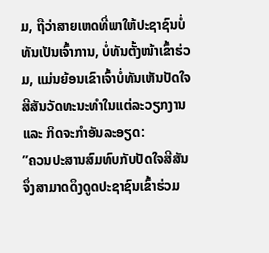ມ, ຖືວ່າສາຍເຫດທີ່ພາໃຫ້ປະຊາຊົນບໍ່ທັນເປັນເຈົ້າການ, ບໍ່ທັນຕັ້ງໜ້າເຂົ້າຮ່ວມ, ແມ່ນຍ້ອນເຂົາເຈົ້າບໍ່ທັນເຫັນປັດໃຈສີສັນວັດທະນະທຳໃນແຕ່ລະວຽກງານ ແລະ ກິດຈະກຳອັນລະອຽດ:
”ຄວນປະສານສົມທົບກັບປັດໃຈສີສັນຈຶ່ງສາມາດດຶງດູດປະຊາຊົນເຂົ້າຮ່ວມ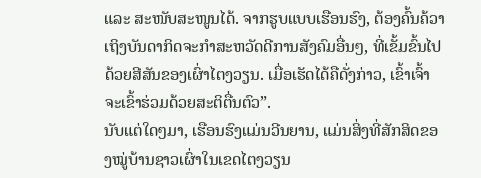ແລະ ສະໜັບສະໜູນໄດ້. ຈາກຮູບແບບເຮືອນຮົງ, ຕ້ອງຄົ້ນຄ້ວາເຖິງບັນດາກິດຈະກຳສະຫວັດດີການສັງຄົມອື່ນໆ, ທີ່ເຂັ້ມຂົ້ນໄປດ້ວຍສີສັນຂອງເຜົ່າໄຕງວຽນ. ເມື່ອເຮັດໄດ້ຄືດັ່ງກ່າວ, ເຂົ້າເຈົ້າຈະເຂົ້າຮ່ວມດ້ວຍສະຕິຕື່ນຕົວ”.
ນັບແຕ່ໃດໆມາ, ເຮືອນຮົງແມ່ນວີນຍານ, ແມ່ນສິ່ງທີ່ສັກສິດຂອງໝູ່ບ້ານຊາວເຜົ່າໃນເຂດໄຕງວຽນ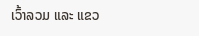ເວົ້າລວມ ແລະ ແຂວ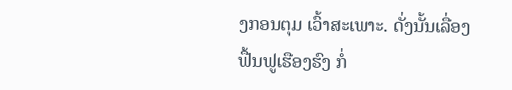ງກອນຕຸມ ເວົ້າສະເພາະ. ດັ່ງນັ້ນເລື່ອງຟື້ນຟູເຮືອງຮົງ ກໍ່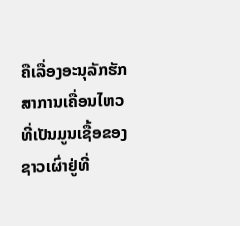ຄືເລື່ອງອະນຸລັກຮັກສາການເຄື່ອນໄຫວທີ່ເປັນມູນເຊື້ອຂອງຊາວເຜົ່າຢູ່ທີ່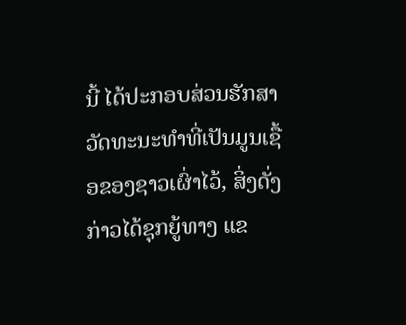ນີ້ ໄດ້ປະກອບສ່ວນຮັກສາວັດທະນະທຳທີ່ເປັນມູນເຊື້ອຂອງຊາວເຜົ່າໄວ້, ສິ່ງດັ່ງກ່າວໄດ້ຊຸກຍູ້ທາງ ແຂ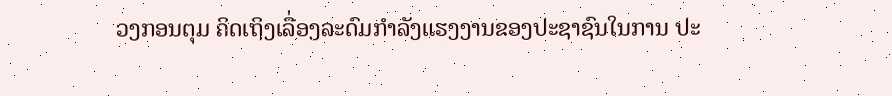ວງກອນຕຸມ ຄິດເຖິງເລື່ອງລະດົມກຳລັງແຮງງານຂອງປະຊາຊົນໃນການ ປະ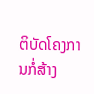ຕິບັດໂຄງການກໍ່ສ້າງ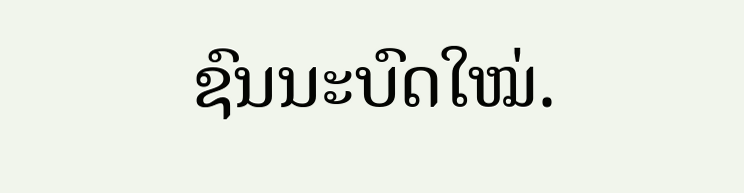ຊົນນະບົດໃໝ່.